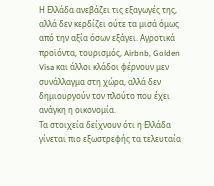Η Ελλάδα ανεβάζει τις εξαγωγές της, αλλά δεν κερδίζει ούτε τα μισά όμως από την αξία όσων εξάγει. Αγροτικά προϊόντα, τουρισμός, Airbnb, Golden Visa και άλλοι κλάδοι φέρνουν μεν συνάλλαγμα στη χώρα, αλλά δεν δημιουργούν τον πλούτο που έχει ανάγκη η οικονομία.
Τα στοιχεία δείχνουν ότι η Ελλάδα γίνεται πιο εξωστρεφής τα τελευταία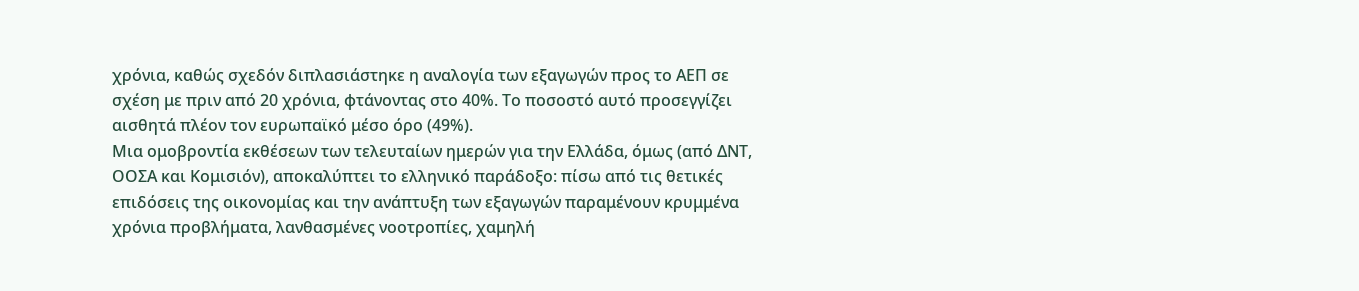χρόνια, καθώς σχεδόν διπλασιάστηκε η αναλογία των εξαγωγών προς το ΑΕΠ σε σχέση με πριν από 20 χρόνια, φτάνοντας στο 40%. Το ποσοστό αυτό προσεγγίζει αισθητά πλέον τον ευρωπαϊκό μέσο όρο (49%).
Μια ομοβροντία εκθέσεων των τελευταίων ημερών για την Ελλάδα, όμως (από ΔΝΤ, ΟΟΣΑ και Κομισιόν), αποκαλύπτει το ελληνικό παράδοξο: πίσω από τις θετικές επιδόσεις της οικονομίας και την ανάπτυξη των εξαγωγών παραμένουν κρυμμένα χρόνια προβλήματα, λανθασμένες νοοτροπίες, χαμηλή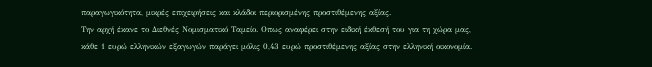παραγωγικότητα, μικρές επιχειρήσεις και κλάδοι περιορισμένης προστιθέμενης αξίας.
Την αρχή έκανε το Διεθνές Νομισματικό Ταμείο. Οπως αναφέρει στην ειδική έκθεσή του για τη χώρα μας, κάθε 1 ευρώ ελληνικών εξαγωγών παράγει μόλις 0,43 ευρώ προστιθέμενης αξίας στην ελληνική οικονομία.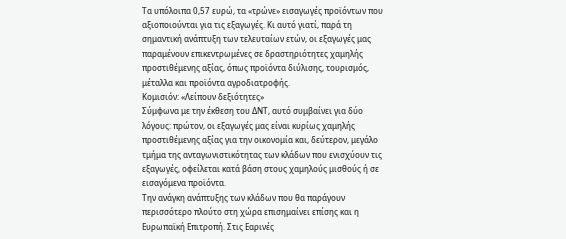Τα υπόλοιπα 0,57 ευρώ, τα «τρώνε» εισαγωγές προϊόντων που αξιοποιούνται για τις εξαγωγές. Κι αυτό γιατί, παρά τη σημαντική ανάπτυξη των τελευταίων ετών, οι εξαγωγές μας παραμένουν επικεντρωμένες σε δραστηριότητες χαμηλής προστιθέμενης αξίας, όπως προϊόντα διύλισης, τουρισμός, μέταλλα και προϊόντα αγροδιατροφής.
Κομισιόν: «Λείπουν δεξιότητες»
Σύμφωνα με την έκθεση του ΔΝΤ, αυτό συμβαίνει για δύο λόγους: πρώτον, οι εξαγωγές μας είναι κυρίως χαμηλής προστιθέμενης αξίας για την οικονομία και, δεύτερον, μεγάλο τμήμα της ανταγωνιστικότητας των κλάδων που ενισχύουν τις εξαγωγές, οφείλεται κατά βάση στους χαμηλούς μισθούς ή σε εισαγόμενα προϊόντα.
Την ανάγκη ανάπτυξης των κλάδων που θα παράγουν περισσότερο πλούτο στη χώρα επισημαίνει επίσης και η Ευρωπαϊκή Επιτροπή. Στις Εαρινές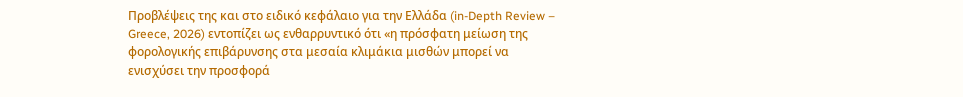Προβλέψεις της και στο ειδικό κεφάλαιο για την Ελλάδα (in-Depth Review – Greece, 2026) εντοπίζει ως ενθαρρυντικό ότι «η πρόσφατη μείωση της φορολογικής επιβάρυνσης στα μεσαία κλιμάκια μισθών μπορεί να ενισχύσει την προσφορά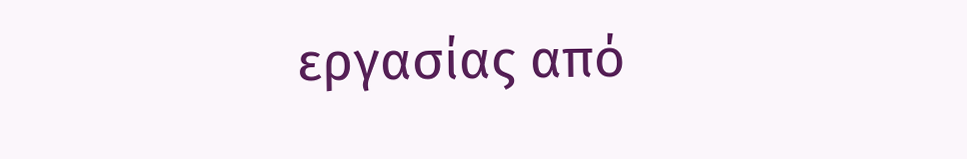εργασίας από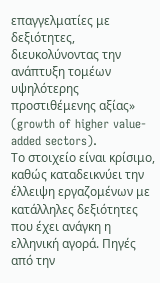επαγγελματίες με δεξιότητες, διευκολύνοντας την ανάπτυξη τομέων υψηλότερης προστιθέμενης αξίας» (growth of higher value-added sectors).
Το στοιχείο είναι κρίσιμο, καθώς καταδεικνύει την έλλειψη εργαζομένων με κατάλληλες δεξιότητες που έχει ανάγκη η ελληνική αγορά. Πηγές από την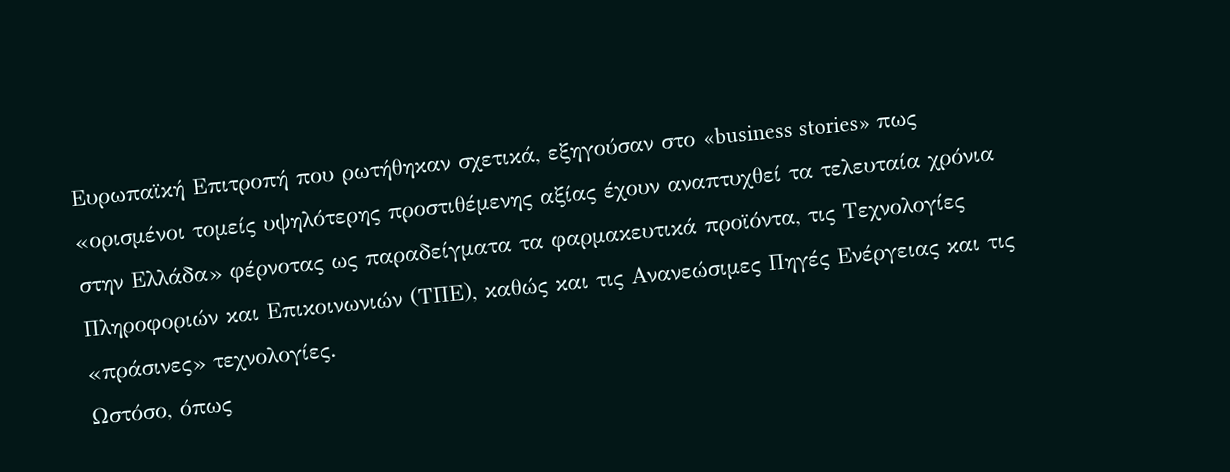Ευρωπαϊκή Επιτροπή που ρωτήθηκαν σχετικά, εξηγούσαν στο «business stories» πως «ορισμένοι τομείς υψηλότερης προστιθέμενης αξίας έχουν αναπτυχθεί τα τελευταία χρόνια στην Ελλάδα» φέρνοτας ως παραδείγματα τα φαρμακευτικά προϊόντα, τις Τεχνολογίες Πληροφοριών και Επικοινωνιών (ΤΠΕ), καθώς και τις Ανανεώσιμες Πηγές Ενέργειας και τις «πράσινες» τεχνολογίες.
Ωστόσο, όπως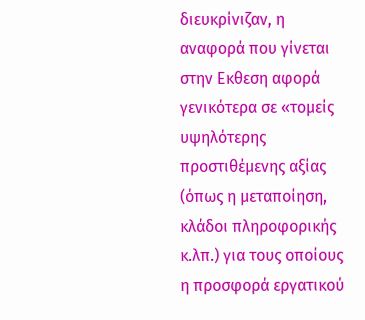διευκρίνιζαν, η αναφορά που γίνεται στην Εκθεση αφορά γενικότερα σε «τομείς υψηλότερης προστιθέμενης αξίας (όπως η μεταποίηση, κλάδοι πληροφορικής κ.λπ.) για τους οποίους η προσφορά εργατικού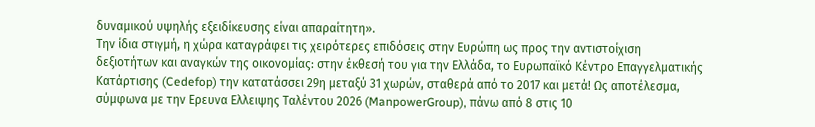δυναμικού υψηλής εξειδίκευσης είναι απαραίτητη».
Την ίδια στιγμή, η χώρα καταγράφει τις χειρότερες επιδόσεις στην Ευρώπη ως προς την αντιστοίχιση δεξιοτήτων και αναγκών της οικονομίας: στην έκθεσή του για την Ελλάδα, το Ευρωπαϊκό Κέντρο Επαγγελματικής Κατάρτισης (Cedefop) την κατατάσσει 29η μεταξύ 31 χωρών, σταθερά από το 2017 και μετά! Ως αποτέλεσμα, σύμφωνα με την Ερευνα Ελλειψης Ταλέντου 2026 (ManpowerGroup), πάνω από 8 στις 10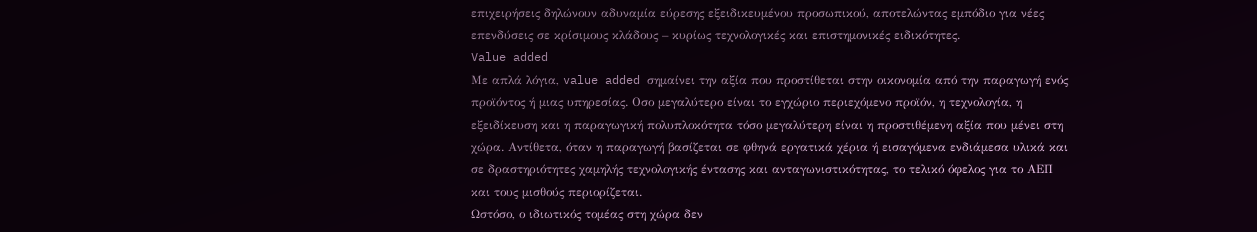επιχειρήσεις δηλώνουν αδυναμία εύρεσης εξειδικευμένου προσωπικού, αποτελώντας εμπόδιο για νέες επενδύσεις σε κρίσιμους κλάδους – κυρίως τεχνολογικές και επιστημονικές ειδικότητες.
Value added
Με απλά λόγια, value added σημαίνει την αξία που προστίθεται στην οικονομία από την παραγωγή ενός προϊόντος ή μιας υπηρεσίας. Οσο μεγαλύτερο είναι το εγχώριο περιεχόμενο προϊόν, η τεχνολογία, η εξειδίκευση και η παραγωγική πολυπλοκότητα τόσο μεγαλύτερη είναι η προστιθέμενη αξία που μένει στη χώρα. Αντίθετα, όταν η παραγωγή βασίζεται σε φθηνά εργατικά χέρια ή εισαγόμενα ενδιάμεσα υλικά και σε δραστηριότητες χαμηλής τεχνολογικής έντασης και ανταγωνιστικότητας, το τελικό όφελος για το ΑΕΠ και τους μισθούς περιορίζεται.
Ωστόσο, ο ιδιωτικός τομέας στη χώρα δεν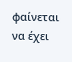φαίνεται να έχει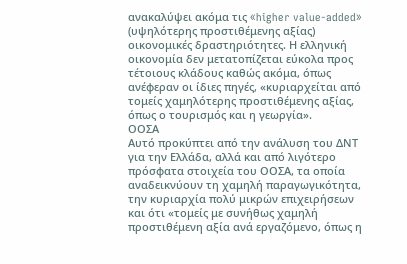ανακαλύψει ακόμα τις «higher value-added» (υψηλότερης προστιθέμενης αξίας) οικονομικές δραστηριότητες. Η ελληνική οικονομία δεν μετατοπίζεται εύκολα προς τέτοιους κλάδους καθώς ακόμα, όπως ανέφεραν οι ίδιες πηγές, «κυριαρχείται από τομείς χαμηλότερης προστιθέμενης αξίας, όπως ο τουρισμός και η γεωργία».
ΟΟΣΑ
Αυτό προκύπτει από την ανάλυση του ΔΝΤ για την Ελλάδα, αλλά και από λιγότερο πρόσφατα στοιχεία του ΟΟΣΑ, τα οποία αναδεικνύουν τη χαμηλή παραγωγικότητα, την κυριαρχία πολύ μικρών επιχειρήσεων και ότι «τομείς με συνήθως χαμηλή προστιθέμενη αξία ανά εργαζόμενο, όπως η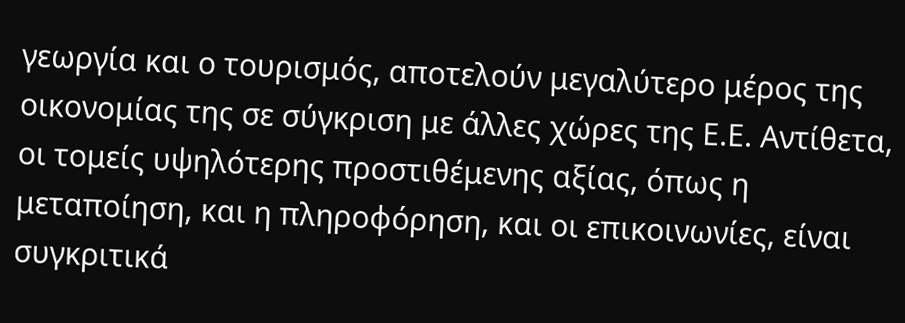γεωργία και ο τουρισμός, αποτελούν μεγαλύτερο μέρος της οικονομίας της σε σύγκριση με άλλες χώρες της Ε.Ε. Αντίθετα, οι τομείς υψηλότερης προστιθέμενης αξίας, όπως η μεταποίηση, και η πληροφόρηση, και οι επικοινωνίες, είναι συγκριτικά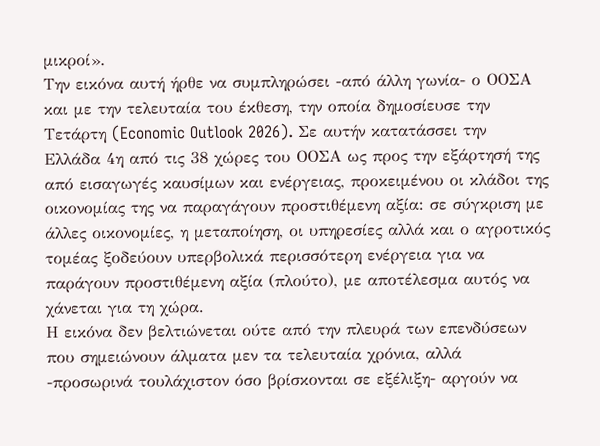μικροί».
Την εικόνα αυτή ήρθε να συμπληρώσει -από άλλη γωνία- ο ΟΟΣΑ και με την τελευταία του έκθεση, την οποία δημοσίευσε την Τετάρτη (Economic Outlook 2026). Σε αυτήν κατατάσσει την Ελλάδα 4η από τις 38 χώρες του ΟΟΣΑ ως προς την εξάρτησή της από εισαγωγές καυσίμων και ενέργειας, προκειμένου οι κλάδοι της οικονομίας της να παραγάγουν προστιθέμενη αξία: σε σύγκριση με άλλες οικονομίες, η μεταποίηση, οι υπηρεσίες αλλά και ο αγροτικός τομέας ξοδεύουν υπερβολικά περισσότερη ενέργεια για να παράγουν προστιθέμενη αξία (πλούτο), με αποτέλεσμα αυτός να χάνεται για τη χώρα.
Η εικόνα δεν βελτιώνεται ούτε από την πλευρά των επενδύσεων που σημειώνουν άλματα μεν τα τελευταία χρόνια, αλλά -προσωρινά τουλάχιστον όσο βρίσκονται σε εξέλιξη- αργούν να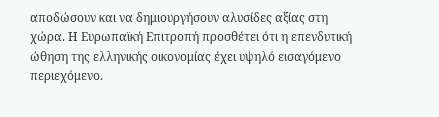αποδώσουν και να δημιουργήσουν αλυσίδες αξίας στη χώρα. Η Ευρωπαϊκή Επιτροπή προσθέτει ότι η επενδυτική ώθηση της ελληνικής οικονομίας έχει υψηλό εισαγόμενο περιεχόμενο.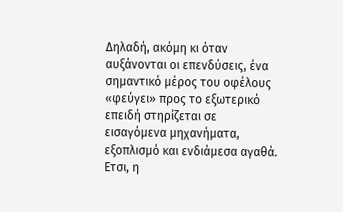Δηλαδή, ακόμη κι όταν αυξάνονται οι επενδύσεις, ένα σημαντικό μέρος του οφέλους «φεύγει» προς το εξωτερικό επειδή στηρίζεται σε εισαγόμενα μηχανήματα, εξοπλισμό και ενδιάμεσα αγαθά. Ετσι, η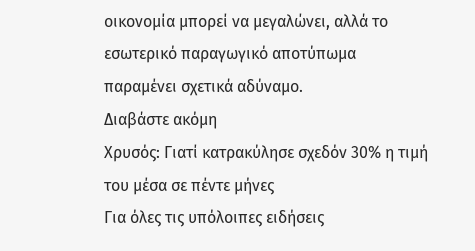οικονομία μπορεί να μεγαλώνει, αλλά το εσωτερικό παραγωγικό αποτύπωμα παραμένει σχετικά αδύναμο.
Διαβάστε ακόμη
Χρυσός: Γιατί κατρακύλησε σχεδόν 30% η τιμή του μέσα σε πέντε μήνες
Για όλες τις υπόλοιπες ειδήσεις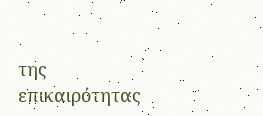της επικαιρότητας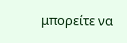μπορείτε να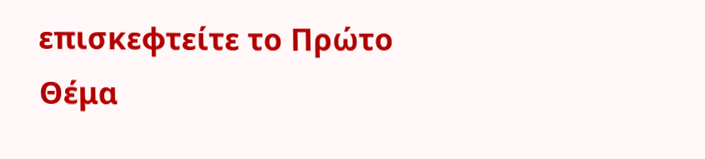επισκεφτείτε το Πρώτο Θέμα